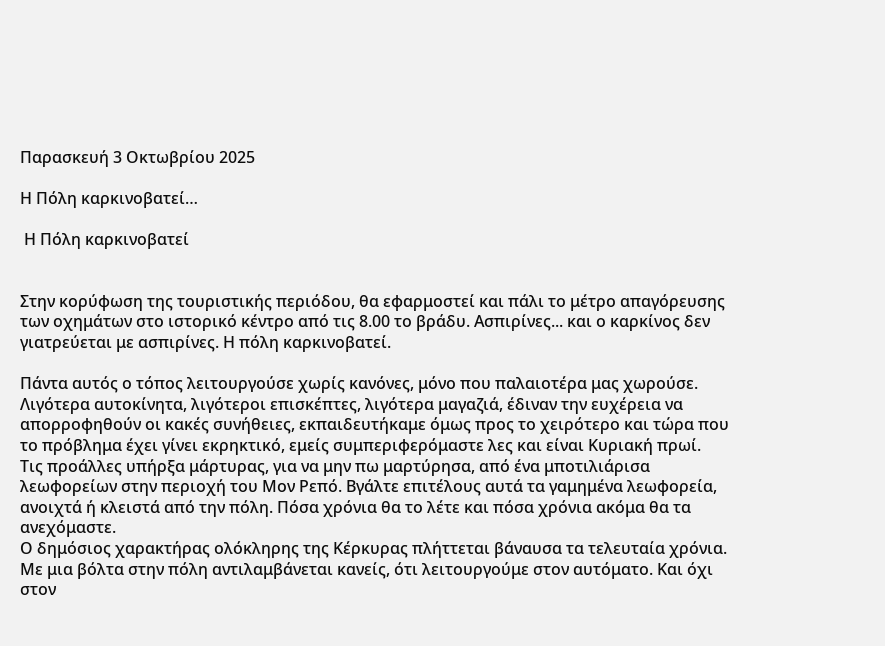Παρασκευή 3 Οκτωβρίου 2025

Η Πόλη καρκινοβατεί…

 Η Πόλη καρκινοβατεί


Στην κορύφωση της τουριστικής περιόδου, θα εφαρμοστεί και πάλι το μέτρο απαγόρευσης των οχημάτων στο ιστορικό κέντρο από τις 8.00 το βράδυ. Ασπιρίνες... και ο καρκίνος δεν γιατρεύεται με ασπιρίνες. Η πόλη καρκινοβατεί.

Πάντα αυτός ο τόπος λειτουργούσε χωρίς κανόνες, μόνο που παλαιοτέρα μας χωρούσε. Λιγότερα αυτοκίνητα, λιγότεροι επισκέπτες, λιγότερα μαγαζιά, έδιναν την ευχέρεια να απορροφηθούν οι κακές συνήθειες, εκπαιδευτήκαμε όμως προς το χειρότερο και τώρα που το πρόβλημα έχει γίνει εκρηκτικό, εμείς συμπεριφερόμαστε λες και είναι Κυριακή πρωί.
Τις προάλλες υπήρξα μάρτυρας, για να μην πω μαρτύρησα, από ένα μποτιλιάρισα λεωφορείων στην περιοχή του Μον Ρεπό. Βγάλτε επιτέλους αυτά τα γαμημένα λεωφορεία, ανοιχτά ή κλειστά από την πόλη. Πόσα χρόνια θα το λέτε και πόσα χρόνια ακόμα θα τα ανεχόμαστε.
Ο δημόσιος χαρακτήρας ολόκληρης της Κέρκυρας πλήττεται βάναυσα τα τελευταία χρόνια. Με μια βόλτα στην πόλη αντιλαμβάνεται κανείς, ότι λειτουργούμε στον αυτόματο. Και όχι στον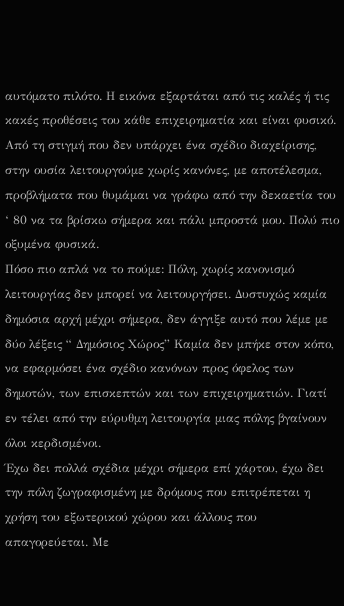αυτόματο πιλότο. Η εικόνα εξαρτάται από τις καλές ή τις κακές προθέσεις του κάθε επιχειρηματία και είναι φυσικό. Από τη στιγμή που δεν υπάρχει ένα σχέδιο διαχείρισης, στην ουσία λειτουργούμε χωρίς κανόνες, με αποτέλεσμα, προβλήματα που θυμάμαι να γράφω από την δεκαετία του ‘ 80 να τα βρίσκω σήμερα και πάλι μπροστά μου. Πολύ πιο οξυμένα φυσικά.
Πόσο πιο απλά να το πούμε: Πόλη, χωρίς κανονισμό λειτουργίας δεν μπορεί να λειτουργήσει. Δυστυχώς καμία δημόσια αρχή μέχρι σήμερα, δεν άγγιξε αυτό που λέμε με δύο λέξεις “ Δημόσιος Χώρος” Καμία δεν μπήκε στον κόπο, να εφαρμόσει ένα σχέδιο κανόνων προς όφελος των δημοτών, των επισκεπτών και των επιχειρηματιών. Γιατί εν τέλει από την εύρυθμη λειτουργία μιας πόλης βγαίνουν όλοι κερδισμένοι.
Έχω δει πολλά σχέδια μέχρι σήμερα επί χάρτου, έχω δει την πόλη ζωγραφισμένη με δρόμους που επιτρέπεται η χρήση του εξωτερικού χώρου και άλλους που απαγορεύεται. Με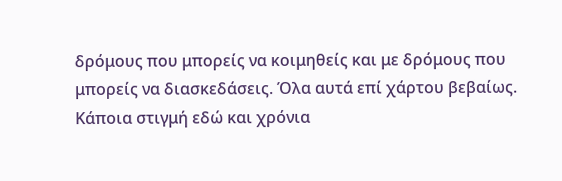δρόμους που μπορείς να κοιμηθείς και με δρόμους που μπορείς να διασκεδάσεις. Όλα αυτά επί χάρτου βεβαίως. Κάποια στιγμή εδώ και χρόνια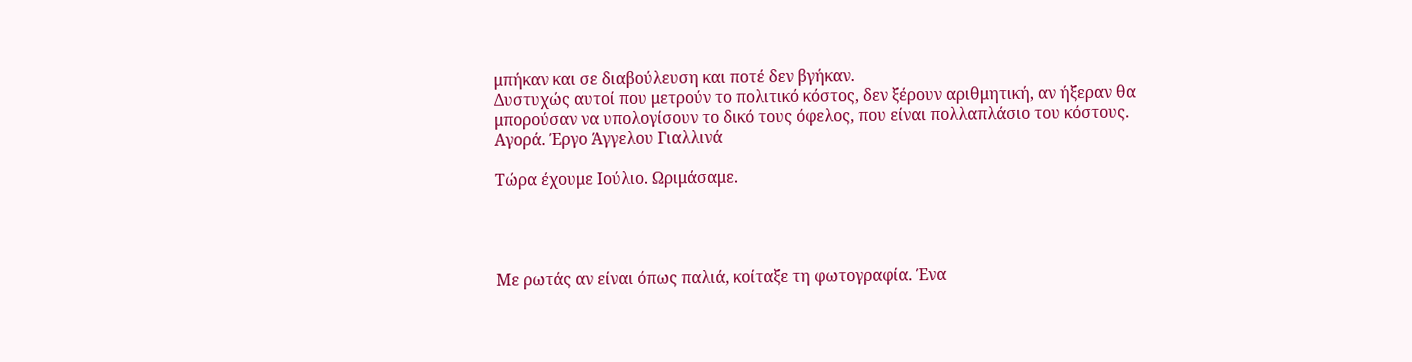μπήκαν και σε διαβούλευση και ποτέ δεν βγήκαν.
Δυστυχώς αυτοί που μετρούν το πολιτικό κόστος, δεν ξέρουν αριθμητική, αν ήξεραν θα μπορούσαν να υπολογίσουν το δικό τους όφελος, που είναι πολλαπλάσιο του κόστους.
Αγορά. Έργο Άγγελου Γιαλλινά

Τώρα έχουμε Ιούλιο. Ωριμάσαμε.




Με ρωτάς αν είναι όπως παλιά, κοίταξε τη φωτογραφία. Ένα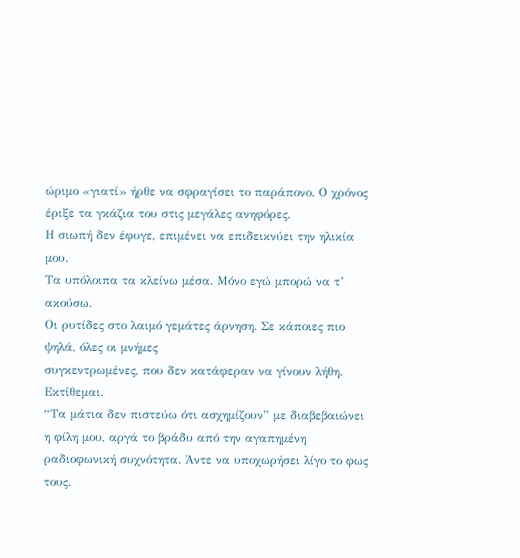ώριμο «γιατί» ήρθε να σφραγίσει το παράπονο. Ο χρόνος έριξε τα γκάζια του στις μεγάλες ανηφόρες.
Η σιωπή δεν έφυγε, επιμένει να επιδεικνύει την ηλικία μου.
Τα υπόλοιπα τα κλείνω μέσα. Μόνο εγώ μπορώ να τ’ ακούσω.
Οι ρυτίδες στο λαιμό γεμάτες άρνηση. Σε κάποιες πιο ψηλά, όλες οι μνήμες
συγκεντρωμένες, που δεν κατάφεραν να γίνουν λήθη. Εκτίθεμαι.
“Τα μάτια δεν πιστεύω ότι ασχημίζουν” με διαβεβαιώνει η φίλη μου, αργά το βράδυ από την αγαπημένη ραδιοφωνική συχνότητα. Άντε να υποχωρήσει λίγο το φως τους.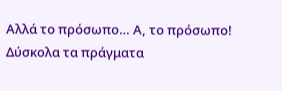Αλλά το πρόσωπο… Α, το πρόσωπο! Δύσκολα τα πράγματα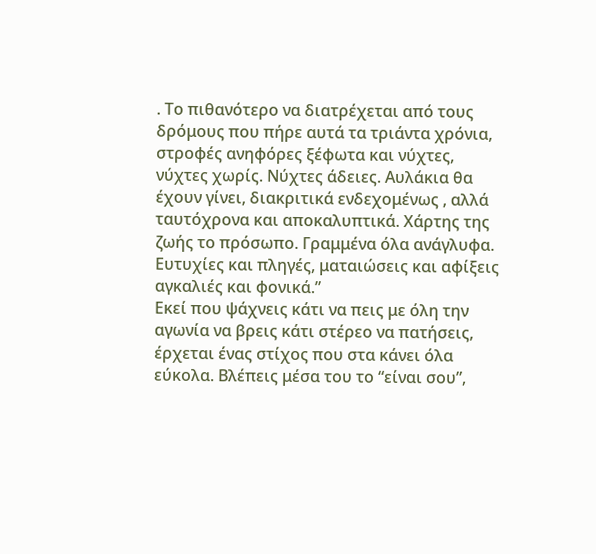. Το πιθανότερο να διατρέχεται από τους δρόμους που πήρε αυτά τα τριάντα χρόνια, στροφές ανηφόρες ξέφωτα και νύχτες, νύχτες χωρίς. Νύχτες άδειες. Αυλάκια θα έχουν γίνει, διακριτικά ενδεχομένως , αλλά ταυτόχρονα και αποκαλυπτικά. Χάρτης της ζωής το πρόσωπο. Γραμμένα όλα ανάγλυφα. Ευτυχίες και πληγές, ματαιώσεις και αφίξεις αγκαλιές και φονικά.”
Εκεί που ψάχνεις κάτι να πεις με όλη την αγωνία να βρεις κάτι στέρεο να πατήσεις, έρχεται ένας στίχος που στα κάνει όλα εύκολα. Βλέπεις μέσα του το “είναι σου”,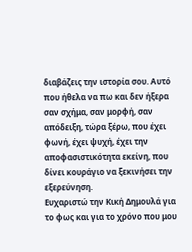διαβάζεις την ιστορία σου. Αυτό που ήθελα να πω και δεν ήξερα σαν σχήμα, σαν μορφή, σαν απόδειξη, τώρα ξέρω, που έχει φωνή, έχει ψυχή, έχει την αποφασιστικότητα εκείνη, που δίνει κουράγιο να ξεκινήσει την εξερεύνηση.
Ευχαριστώ την Κική Δημουλά για το φως και για το χρόνο που μου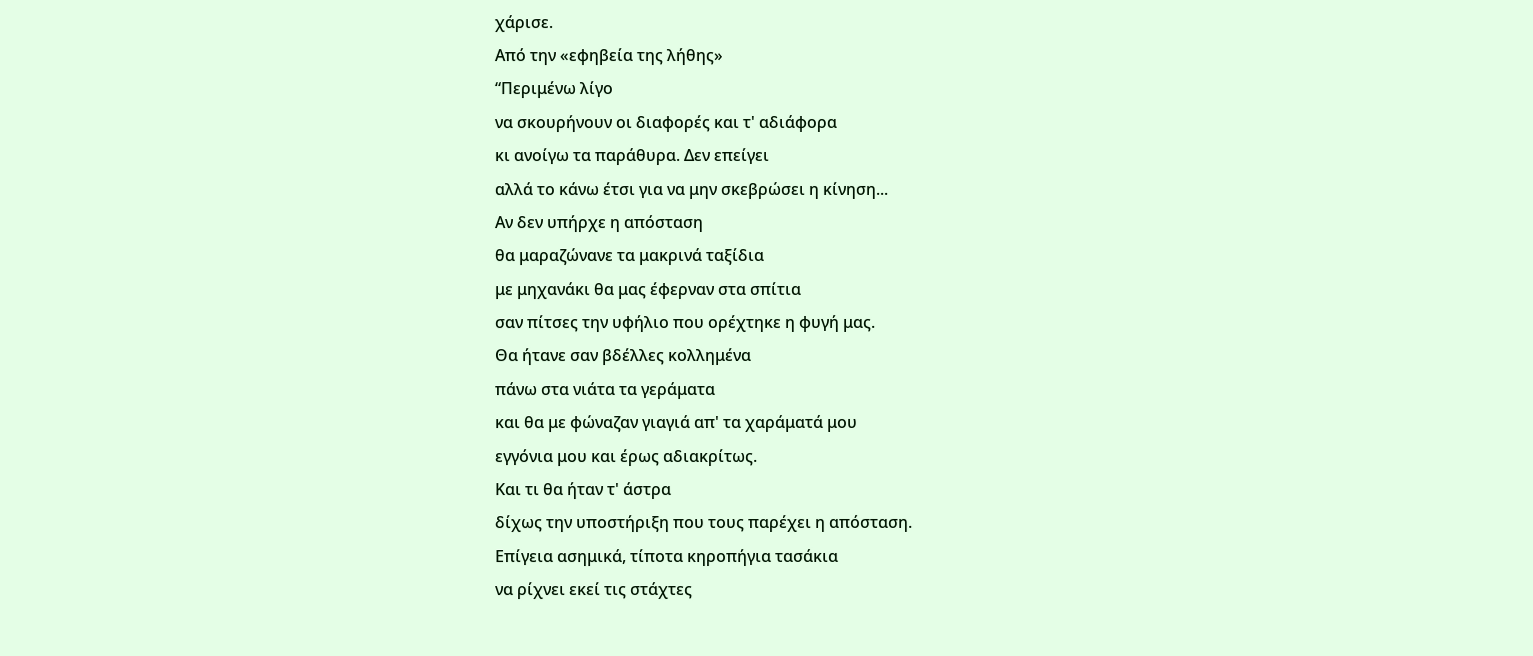χάρισε.
Από την «εφηβεία της λήθης»
“Περιμένω λίγο
να σκουρήνουν οι διαφορές και τ' αδιάφορα
κι ανοίγω τα παράθυρα. Δεν επείγει
αλλά το κάνω έτσι για να μην σκεβρώσει η κίνηση...
Αν δεν υπήρχε η απόσταση
θα μαραζώνανε τα μακρινά ταξίδια
με μηχανάκι θα μας έφερναν στα σπίτια
σαν πίτσες την υφήλιο που ορέχτηκε η φυγή μας.
Θα ήτανε σαν βδέλλες κολλημένα
πάνω στα νιάτα τα γεράματα
και θα με φώναζαν γιαγιά απ' τα χαράματά μου
εγγόνια μου και έρως αδιακρίτως.
Και τι θα ήταν τ' άστρα
δίχως την υποστήριξη που τους παρέχει η απόσταση.
Επίγεια ασημικά, τίποτα κηροπήγια τασάκια
να ρίχνει εκεί τις στάχτες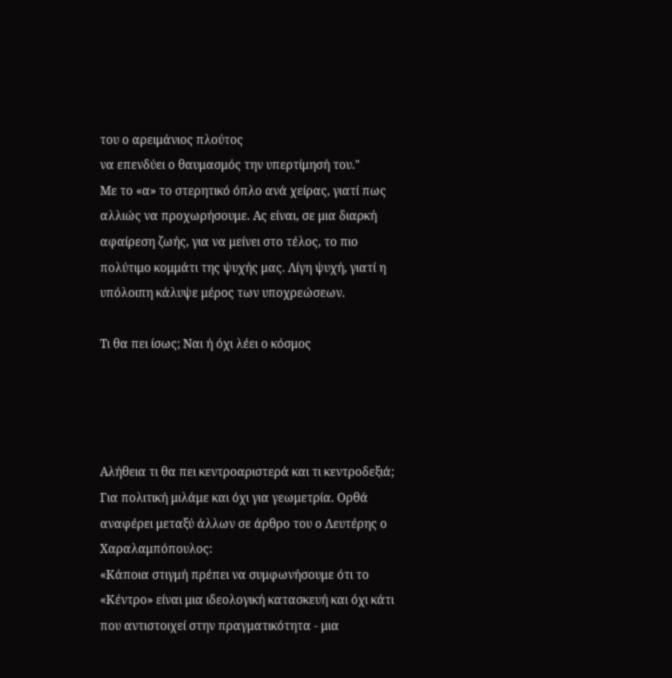του ο αρειμάνιος πλούτος
να επενδύει ο θαυμασμός την υπερτίμησή του."
Με το «α» το στερητικό όπλο ανά χείρας, γιατί πως αλλιώς να προχωρήσουμε. Ας είναι, σε μια διαρκή αφαίρεση ζωής, για να μείνει στο τέλος, το πιο πολύτιμο κομμάτι της ψυχής μας. Λίγη ψυχή, γιατί η υπόλοιπη κάλυψε μέρος των υποχρεώσεων.

Τι θα πει ίσως; Ναι ή όχι λέει ο κόσμος




Αλήθεια τι θα πει κεντροαριστερά και τι κεντροδεξιά; Για πολιτική μιλάμε και όχι για γεωμετρία. Ορθά αναφέρει μεταξύ άλλων σε άρθρο του ο Λευτέρης ο Χαραλαμπόπουλος:
«Κάποια στιγμή πρέπει να συμφωνήσουμε ότι το «Κέντρο» είναι μια ιδεολογική κατασκευή και όχι κάτι που αντιστοιχεί στην πραγματικότητα - μια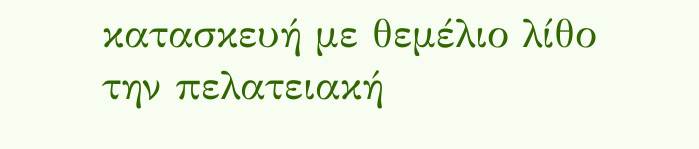κατασκευή με θεμέλιο λίθο την πελατειακή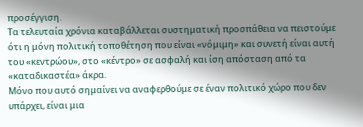προσέγγιση.
Τα τελευταία χρόνια καταβάλλεται συστηματική προσπάθεια να πειστούμε ότι η μόνη πολιτική τοποθέτηση που είναι «νόμιμη» και συνετή είναι αυτή του «κεντρώου», στο «κέντρο» σε ασφαλή και ίση απόσταση από τα «καταδικαστέα» άκρα.
Μόνο που αυτό σημαίνει να αναφερθούμε σε έναν πολιτικό χώρο που δεν υπάρχει, είναι μια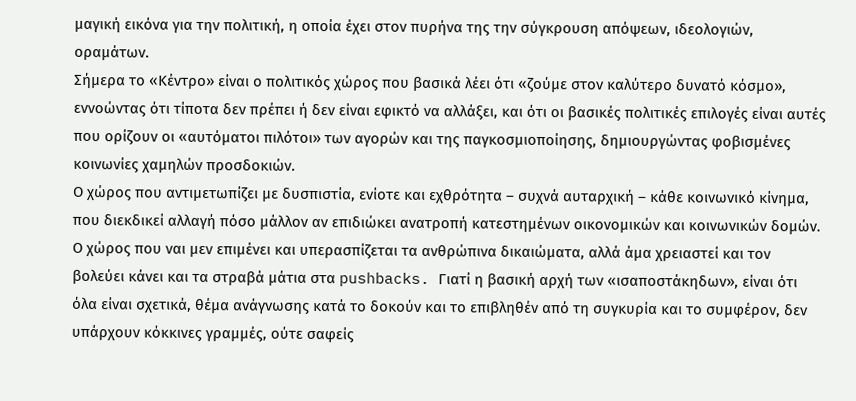μαγική εικόνα για την πολιτική, η οποία έχει στον πυρήνα της την σύγκρουση απόψεων, ιδεολογιών, οραμάτων.
Σήμερα το «Κέντρο» είναι ο πολιτικός χώρος που βασικά λέει ότι «ζούμε στον καλύτερο δυνατό κόσμο», εννοώντας ότι τίποτα δεν πρέπει ή δεν είναι εφικτό να αλλάξει, και ότι οι βασικές πολιτικές επιλογές είναι αυτές που ορίζουν οι «αυτόματοι πιλότοι» των αγορών και της παγκοσμιοποίησης, δημιουργώντας φοβισμένες κοινωνίες χαμηλών προσδοκιών.
Ο χώρος που αντιμετωπίζει με δυσπιστία, ενίοτε και εχθρότητα – συχνά αυταρχική – κάθε κοινωνικό κίνημα, που διεκδικεί αλλαγή πόσο μάλλον αν επιδιώκει ανατροπή κατεστημένων οικονομικών και κοινωνικών δομών. Ο χώρος που ναι μεν επιμένει και υπερασπίζεται τα ανθρώπινα δικαιώματα, αλλά άμα χρειαστεί και τον βολεύει κάνει και τα στραβά μάτια στα pushbacks. Γιατί η βασική αρχή των «ισαποστάκηδων», είναι ότι όλα είναι σχετικά, θέμα ανάγνωσης κατά το δοκούν και το επιβληθέν από τη συγκυρία και το συμφέρον, δεν υπάρχουν κόκκινες γραμμές, ούτε σαφείς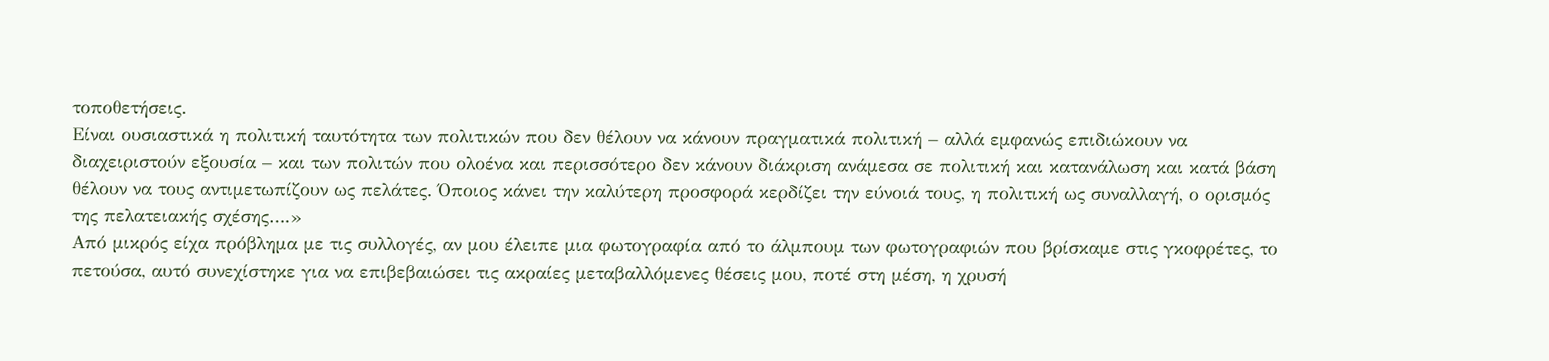τοποθετήσεις.
Είναι ουσιαστικά η πολιτική ταυτότητα των πολιτικών που δεν θέλουν να κάνουν πραγματικά πολιτική – αλλά εμφανώς επιδιώκουν να διαχειριστούν εξουσία – και των πολιτών που ολοένα και περισσότερο δεν κάνουν διάκριση ανάμεσα σε πολιτική και κατανάλωση και κατά βάση θέλουν να τους αντιμετωπίζουν ως πελάτες. Όποιος κάνει την καλύτερη προσφορά κερδίζει την εύνοιά τους, η πολιτική ως συναλλαγή, ο ορισμός της πελατειακής σχέσης….»
Από μικρός είχα πρόβλημα με τις συλλογές, αν μου έλειπε μια φωτογραφία από το άλμπουμ των φωτογραφιών που βρίσκαμε στις γκοφρέτες, το πετούσα, αυτό συνεχίστηκε για να επιβεβαιώσει τις ακραίες μεταβαλλόμενες θέσεις μου, ποτέ στη μέση, η χρυσή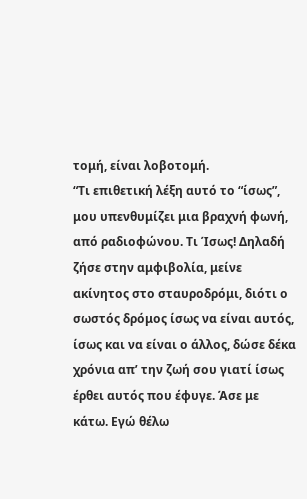τομή, είναι λοβοτομή.
“Τι επιθετική λέξη αυτό το “ίσως”, μου υπενθυμίζει μια βραχνή φωνή, από ραδιοφώνου. Τι Ίσως! Δηλαδή ζήσε στην αμφιβολία, μείνε ακίνητος στο σταυροδρόμι, διότι ο σωστός δρόμος ίσως να είναι αυτός, ίσως και να είναι ο άλλος, δώσε δέκα χρόνια απ’ την ζωή σου γιατί ίσως έρθει αυτός που έφυγε. Άσε με κάτω. Εγώ θέλω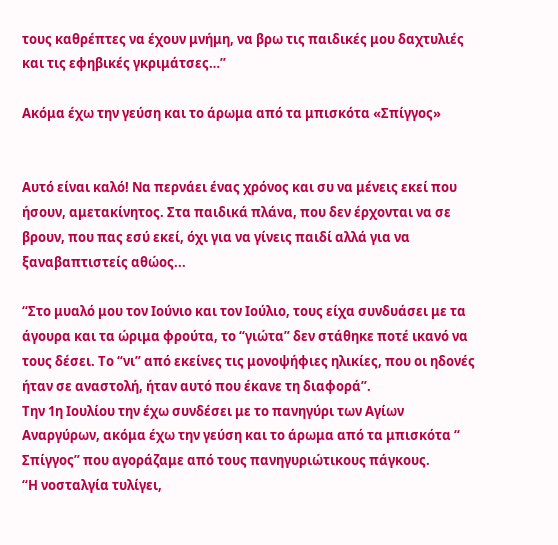τους καθρέπτες να έχουν μνήμη, να βρω τις παιδικές μου δαχτυλιές και τις εφηβικές γκριμάτσες…”

Ακόμα έχω την γεύση και το άρωμα από τα μπισκότα «Σπίγγος»


Αυτό είναι καλό! Να περνάει ένας χρόνος και συ να μένεις εκεί που ήσουν, αμετακίνητος. Στα παιδικά πλάνα, που δεν έρχονται να σε βρουν, που πας εσύ εκεί, όχι για να γίνεις παιδί αλλά για να ξαναβαπτιστείς αθώος...

“Στο μυαλό μου τον Ιούνιο και τον Ιούλιο, τους είχα συνδυάσει με τα άγουρα και τα ώριμα φρούτα, το “γιώτα” δεν στάθηκε ποτέ ικανό να τους δέσει. Το “νι” από εκείνες τις μονοψήφιες ηλικίες, που οι ηδονές ήταν σε αναστολή, ήταν αυτό που έκανε τη διαφορά”.
Την 1η Ιουλίου την έχω συνδέσει με το πανηγύρι των Αγίων Αναργύρων, ακόμα έχω την γεύση και το άρωμα από τα μπισκότα “ Σπίγγος” που αγοράζαμε από τους πανηγυριώτικους πάγκους.
“Η νοσταλγία τυλίγει,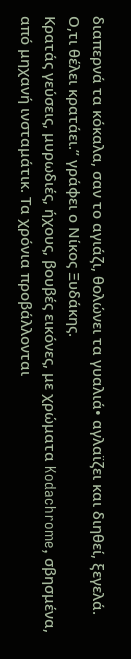διαπερνά τα κόκαλα, σαν το αγιάζι, θολώνει τα γυαλιά• αγλαϊζει και διηθεί, ξεγελά. Ο,τι θέλει κρατάει.” γράφει ο Νίκος Ξυδάκης.
Κρατάς γεύσεις, μυρωδιές, ήχους, βουβές εικόνες, με χρώματα Kodachrome, σβησμένα, από μηχανή ινσταμάτικ. Τα χρόνια προβάλλονται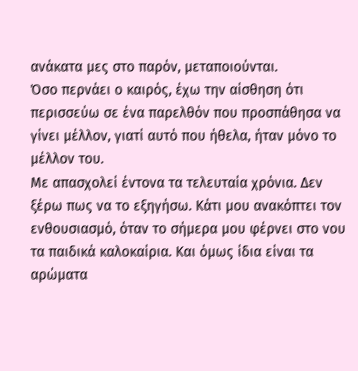ανάκατα μες στο παρόν, μεταποιούνται.
Όσο περνάει ο καιρός, έχω την αίσθηση ότι περισσεύω σε ένα παρελθόν που προσπάθησα να γίνει μέλλον, γιατί αυτό που ήθελα, ήταν μόνο το μέλλον του.
Με απασχολεί έντονα τα τελευταία χρόνια. Δεν ξέρω πως να το εξηγήσω. Κάτι μου ανακόπτει τον ενθουσιασμό, όταν το σήμερα μου φέρνει στο νου τα παιδικά καλοκαίρια. Και όμως ίδια είναι τα αρώματα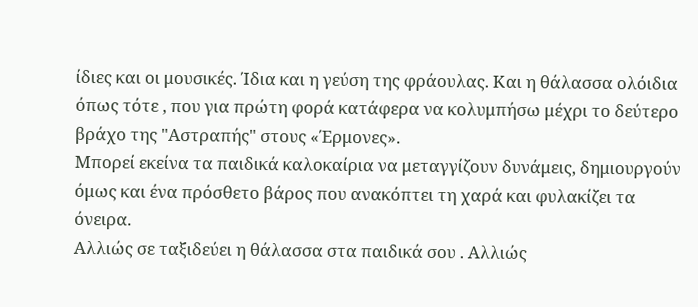ίδιες και οι μουσικές. Ίδια και η γεύση της φράουλας. Και η θάλασσα ολόιδια όπως τότε , που για πρώτη φορά κατάφερα να κολυμπήσω μέχρι το δεύτερο βράχο της "Αστραπής" στους «Έρμονες».
Μπορεί εκείνα τα παιδικά καλοκαίρια να μεταγγίζουν δυνάμεις, δημιουργούν όμως και ένα πρόσθετο βάρος που ανακόπτει τη χαρά και φυλακίζει τα όνειρα.
Αλλιώς σε ταξιδεύει η θάλασσα στα παιδικά σου . Αλλιώς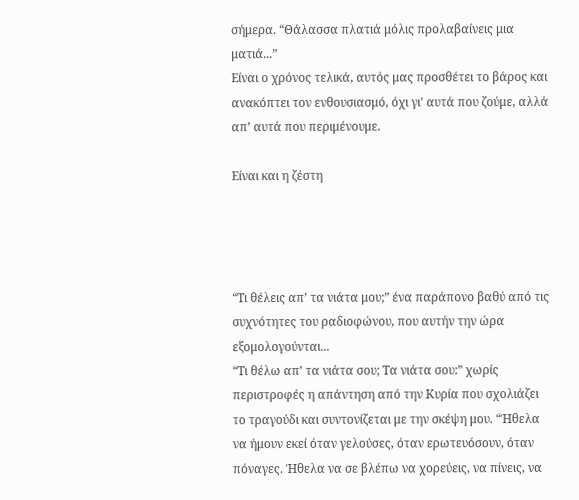σήμερα. “Θάλασσα πλατιά μόλις προλαβαίνεις μια ματιά...”
Είναι ο χρόνος τελικά, αυτός μας προσθέτει το βάρος και ανακόπτει τον ενθουσιασμό, όχι γι' αυτά που ζούμε, αλλά απ’ αυτά που περιμένουμε.

Είναι και η ζέστη




“Τι θέλεις απ’ τα νιάτα μου;” ένα παράπονο βαθύ από τις συχνότητες του ραδιοφώνου, που αυτήν την ώρα εξομολογούνται...
“Τι θέλω απ’ τα νιάτα σου; Τα νιάτα σου:” χωρίς περιστροφές η απάντηση από την Κυρία που σχολιάζει το τραγούδι και συντονίζεται με την σκέψη μου. “Ήθελα να ήμουν εκεί όταν γελούσες, όταν ερωτευόσουν, όταν πόναγες. Ήθελα να σε βλέπω να χορεύεις, να πίνεις, να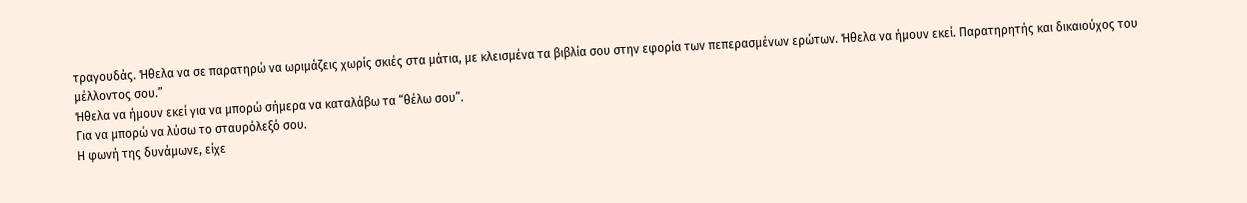τραγουδάς. Ήθελα να σε παρατηρώ να ωριμάζεις χωρίς σκιές στα μάτια, με κλεισμένα τα βιβλία σου στην εφορία των πεπερασμένων ερώτων. Ήθελα να ήμουν εκεί. Παρατηρητής και δικαιούχος του μέλλοντος σου.”
Ήθελα να ήμουν εκεί για να μπορώ σήμερα να καταλάβω τα “θέλω σου”.
Για να μπορώ να λύσω το σταυρόλεξό σου.
Η φωνή της δυνάμωνε, είχε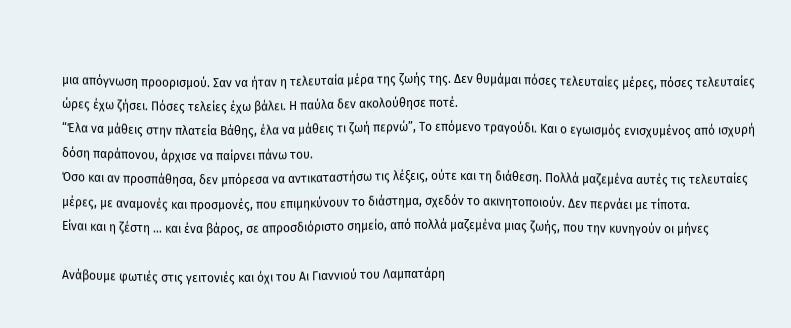μια απόγνωση προορισμού. Σαν να ήταν η τελευταία μέρα της ζωής της. Δεν θυμάμαι πόσες τελευταίες μέρες, πόσες τελευταίες ώρες έχω ζήσει. Πόσες τελείες έχω βάλει. Η παύλα δεν ακολούθησε ποτέ.
“Έλα να μάθεις στην πλατεία Βάθης, έλα να μάθεις τι ζωή περνώ”, Το επόμενο τραγούδι. Και ο εγωισμός ενισχυμένος από ισχυρή δόση παράπονου, άρχισε να παίρνει πάνω του.
Όσο και αν προσπάθησα, δεν μπόρεσα να αντικαταστήσω τις λέξεις, ούτε και τη διάθεση. Πολλά μαζεμένα αυτές τις τελευταίες μέρες, με αναμονές και προσμονές, που επιμηκύνουν το διάστημα, σχεδόν το ακινητοποιούν. Δεν περνάει με τίποτα.
Είναι και η ζέστη … και ένα βάρος, σε απροσδιόριστο σημείο, από πολλά μαζεμένα μιας ζωής, που την κυνηγούν οι μήνες

Ανάβουμε φωτιές στις γειτονιές και όχι του Αι Γιαννιού του Λαμπατάρη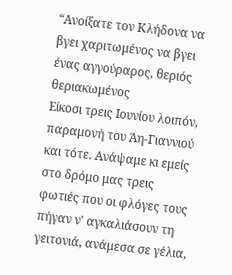“Ανοίξατε τον Κλήδονα να βγει χαριτωμένος να βγει ένας αγγούραρος, θεριός θεριακωμένος
Είκοσι τρεις Ιουνίου λοιπόν, παραμονή του Άη-Γιαννιού και τότε. Ανάψαμε κι εμείς στο δρόμο μας τρεις φωτιές που οι φλόγες τους πήγαν ν' αγκαλιάσουν τη γειτονιά, ανάμεσα σε γέλια,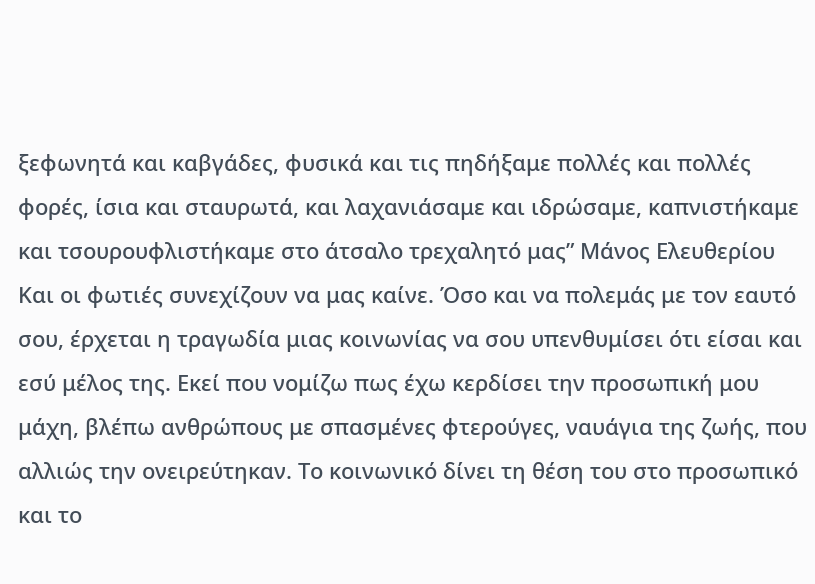ξεφωνητά και καβγάδες, φυσικά και τις πηδήξαμε πολλές και πολλές φορές, ίσια και σταυρωτά, και λαχανιάσαμε και ιδρώσαμε, καπνιστήκαμε και τσουρουφλιστήκαμε στο άτσαλο τρεχαλητό μας” Μάνος Ελευθερίου
Kαι οι φωτιές συνεχίζουν να μας καίνε. Όσο και να πολεμάς με τον εαυτό σου, έρχεται η τραγωδία μιας κοινωνίας να σου υπενθυμίσει ότι είσαι και εσύ μέλος της. Εκεί που νομίζω πως έχω κερδίσει την προσωπική μου μάχη, βλέπω ανθρώπους με σπασμένες φτερούγες, ναυάγια της ζωής, που αλλιώς την ονειρεύτηκαν. Το κοινωνικό δίνει τη θέση του στο προσωπικό και το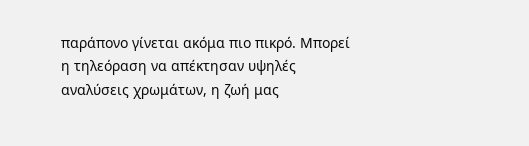παράπονο γίνεται ακόμα πιο πικρό. Μπορεί η τηλεόραση να απέκτησαν υψηλές αναλύσεις χρωμάτων, η ζωή μας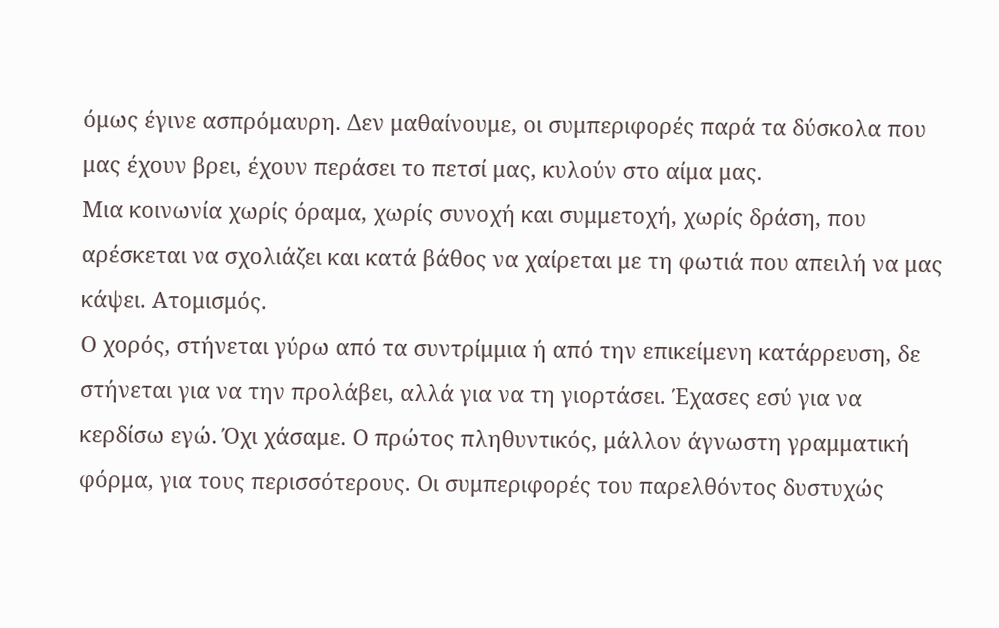όμως έγινε ασπρόμαυρη. Δεν μαθαίνουμε, οι συμπεριφορές παρά τα δύσκολα που μας έχουν βρει, έχουν περάσει το πετσί μας, κυλούν στο αίμα μας.
Μια κοινωνία χωρίς όραμα, χωρίς συνοχή και συμμετοχή, χωρίς δράση, που αρέσκεται να σχολιάζει και κατά βάθος να χαίρεται με τη φωτιά που απειλή να μας κάψει. Ατομισμός.
Ο χορός, στήνεται γύρω από τα συντρίμμια ή από την επικείμενη κατάρρευση, δε στήνεται για να την προλάβει, αλλά για να τη γιορτάσει. Έχασες εσύ για να κερδίσω εγώ. Όχι χάσαμε. Ο πρώτος πληθυντικός, μάλλον άγνωστη γραμματική φόρμα, για τους περισσότερους. Οι συμπεριφορές του παρελθόντος δυστυχώς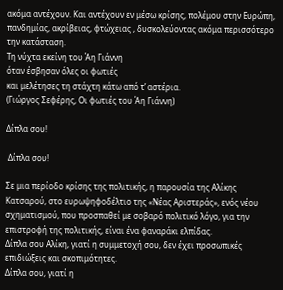ακόμα αντέχουν. Και αντέχουν εν μέσω κρίσης, πολέμου στην Ευρώπη, πανδημίας, ακρίβειας, φτώχειας , δυσκολεύοντας ακόμα περισσότερο την κατάσταση.
Τη νύχτα εκείνη του Άη Γιάννη
όταν έσβησαν όλες οι φωτιές
και μελέτησες τη στάχτη κάτω από τ’ αστέρια.
(Γιώργος Σεφέρης, Οι φωτιές του Άη Γιάννη)

Δίπλα σου!

 Δίπλα σου!

Σε μια περίοδο κρίσης της πολιτικής, η παρουσία της Αλίκης Κατσαρού, στο ευρωψηφοδέλτιο της «Νέας Αριστεράς», ενός νέου σχηματισμού, που προσπαθεί με σοβαρό πολιτικό λόγο, για την επιστροφή της πολιτικής, είναι ένα φαναράκι ελπίδας.
Δίπλα σου Αλίκη, γιατί η συμμετοχή σου, δεν έχει προσωπικές επιδιώξεις και σκοπιμότητες.
Δίπλα σου, γιατί η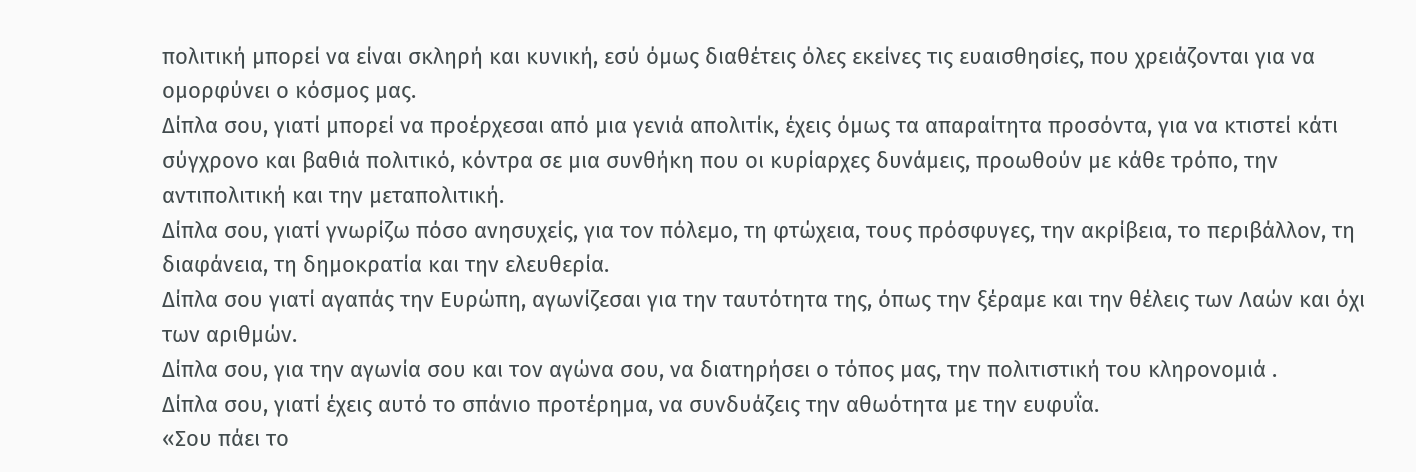πολιτική μπορεί να είναι σκληρή και κυνική, εσύ όμως διαθέτεις όλες εκείνες τις ευαισθησίες, που χρειάζονται για να ομορφύνει ο κόσμος μας.
Δίπλα σου, γιατί μπορεί να προέρχεσαι από μια γενιά απολιτίκ, έχεις όμως τα απαραίτητα προσόντα, για να κτιστεί κάτι σύγχρονο και βαθιά πολιτικό, κόντρα σε μια συνθήκη που οι κυρίαρχες δυνάμεις, προωθούν με κάθε τρόπο, την αντιπολιτική και την μεταπολιτική.
Δίπλα σου, γιατί γνωρίζω πόσο ανησυχείς, για τον πόλεμο, τη φτώχεια, τους πρόσφυγες, την ακρίβεια, το περιβάλλον, τη διαφάνεια, τη δημοκρατία και την ελευθερία.
Δίπλα σου γιατί αγαπάς την Ευρώπη, αγωνίζεσαι για την ταυτότητα της, όπως την ξέραμε και την θέλεις των Λαών και όχι των αριθμών.
Δίπλα σου, για την αγωνία σου και τον αγώνα σου, να διατηρήσει ο τόπος μας, την πολιτιστική του κληρονομιά .
Δίπλα σου, γιατί έχεις αυτό το σπάνιο προτέρημα, να συνδυάζεις την αθωότητα με την ευφυΐα.
«Σου πάει το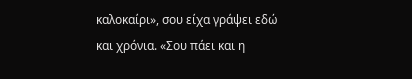καλοκαίρι», σου είχα γράψει εδώ και χρόνια. «Σου πάει και η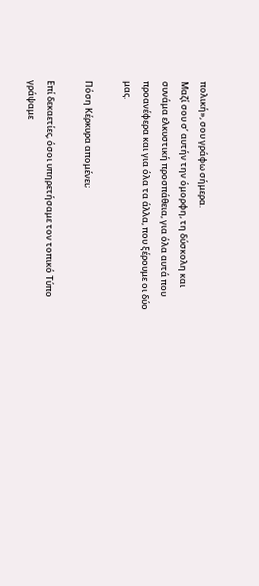πολική», σου γράφω σήμερα.
Μαζί σου σ’ αυτήν την όμορφη, τη δύσκολη και συνάμα ελκυστική προσπάθεια, για όλα αυτά που προανέφερα και για όλα τα άλλα, που ξέρουμε οι δύο μας.

Πόση Κέρκυρα απομένει;

Επί δεκαετίες, όσοι υπηρετήσαμε τον τοπικό Τύπο γράψαμε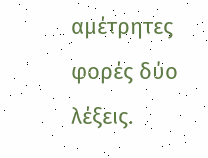αμέτρητες φορές δύο λέξεις.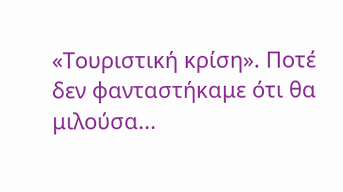«Τουριστική κρίση». Ποτέ δεν φανταστήκαμε ότι θα μιλούσα...